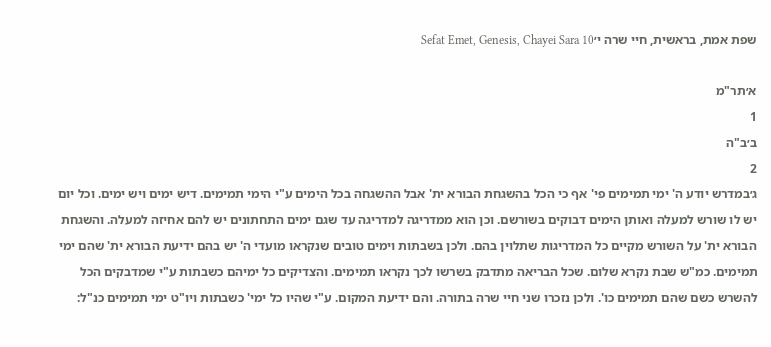שפת אמת, בראשית, חיי שרה י׳Sefat Emet, Genesis, Chayei Sara 10

א׳תר"מ
1
ב׳ב"ה
2
ג׳במדרש יודע ה' ימי תמימים פי' אף כי הכל בהשגחת הבורא ית' אבל ההשגחה בכל הימים ע"י הימי תמימים. דיש ימים ויש ימים. וכל יום יש לו שורש למעלה ואותן הימים דבוקים בשורשם. וכן הוא ממדריגה למדריגה עד שגם ימים התחתונים יש להם אחיזה למעלה. והשגחת הבורא ית' על השורש מקיים כל המדריגות שתלוין בהם. ולכן בשבתות וימים טובים שנקראו מועדי ה' יש בהם ידיעת הבורא ית' שהם ימי תמימים. כמ"ש שבת נקרא שלום. שכל הבריאה מתדבק בשרשו לכך נקראו תמימים. והצדיקים כל ימיהם כשבתות ע"י שמדבקים הכל להשרש כשם שהם תמימים כו'. ולכן נזכרו שני חיי שרה בתורה. והם ידיעת המקום. ע"י שהיו כל ימי' כשבתות ויו"ט ימי תמימים כנ"ל: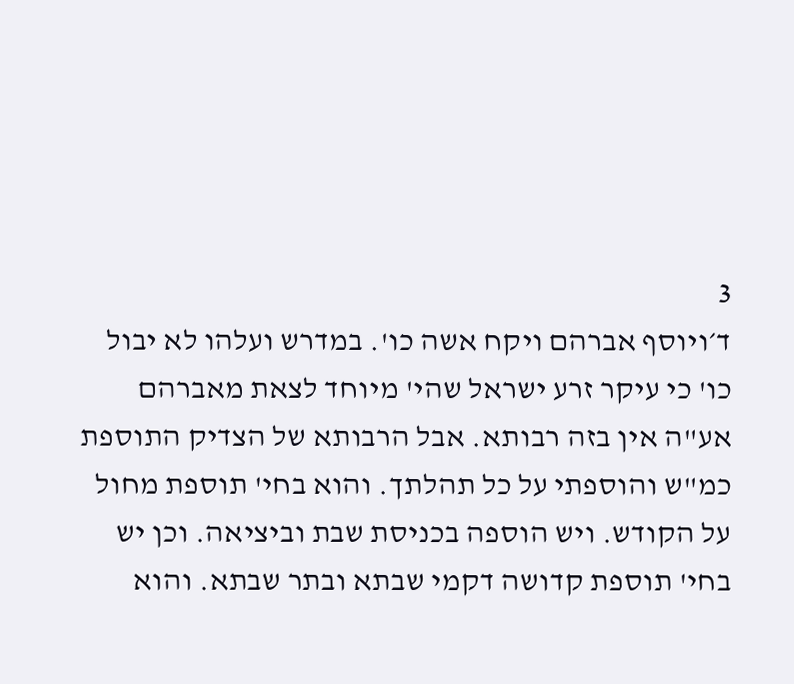3
ד׳ויוסף אברהם ויקח אשה כו'. במדרש ועלהו לא יבול כו' כי עיקר זרע ישראל שהי' מיוחד לצאת מאברהם אע"ה אין בזה רבותא. אבל הרבותא של הצדיק התוספת כמ"ש והוספתי על כל תהלתך. והוא בחי' תוספת מחול על הקודש. ויש הוספה בכניסת שבת וביציאה. וכן יש בחי' תוספת קדושה דקמי שבתא ובתר שבתא. והוא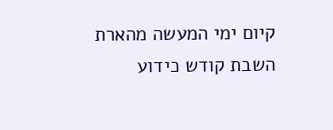קיום ימי המעשה מהארת השבת קודש כידוע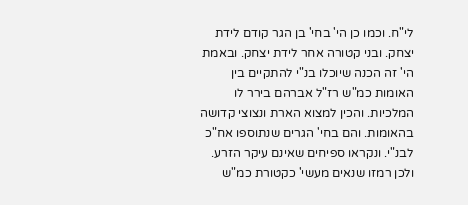לי"ח. וכמו כן הי' בחי' בן הגר קודם לידת יצחק. ובני קטורה אחר לידת יצחק. ובאמת הי' זה הכנה שיוכלו בנ"י להתקיים בין האומות כמ"ש רז"ל אברהם בירר לו המלכיות. והכין למצוא הארת ונצוצי קדושה בהאומות. והם בחי' הגרים שנתוספו אח"כ לבנ"י. ונקראו ספיחים שאינם עיקר הזרע. ולכן רמזו שנאים מעשי' כקטורת כמ"ש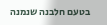בטעם חלבנה שנמנה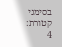בסימני קטורת:
4